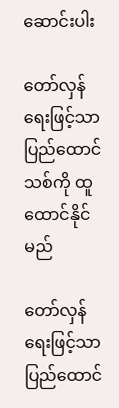ဆောင်းပါး

တော်လှန်ရေးဖြင့်သာ ပြည်ထောင်သစ်ကို ထူထောင်နိုင်မည်

တော်လှန်ရေးဖြင့်သာ ပြည်ထောင်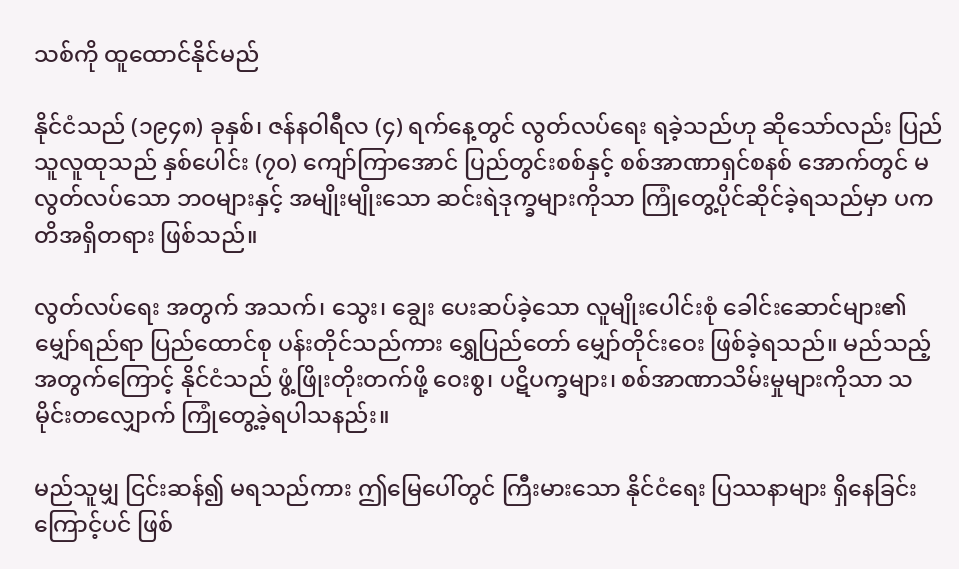သစ်ကို ထူထောင်နိုင်မည်

နိုင်ငံသည် (၁၉၄၈) ခုနှစ်၊ ဇန်နဝါရီလ (၄) ရက်နေ့တွင် လွတ်လပ်ရေး ရခဲ့သည်ဟု ဆိုသော်လည်း ပြည်သူလူထုသည် နှစ်ပေါင်း (၇၀) ကျော်ကြာအောင် ပြည်တွင်းစစ်နှင့် စစ်အာဏာရှင်စနစ် အောက်တွင် မလွတ်လပ်သော ဘဝများနှင့် အမျိုးမျိုးသော ဆင်းရဲဒုက္ခများကိုသာ ကြုံတွေ့ပိုင်ဆိုင်ခဲ့ရသည်မှာ ပကတိအရှိတရား ဖြစ်သည်။

လွတ်လပ်ရေး အတွက် အသက်၊ သွေး၊ ချွေး ပေးဆပ်ခဲ့သော လူမျိုးပေါင်းစုံ ခေါင်းဆောင်များ၏ မျှော်ရည်ရာ ပြည်ထောင်စု ပန်းတိုင်သည်ကား ရွှေပြည်တော် မျှော်တိုင်းဝေး ဖြစ်ခဲ့ရသည်။ မည်သည့်အတွက်ကြောင့် နိုင်ငံသည် ဖွံ့ဖြိုးတိုးတက်ဖို့ ဝေးစွ၊ ပဋိပက္ခများ၊ စစ်အာဏာသိမ်းမှုများကိုသာ သမိုင်းတလျှောက် ကြုံတွေ့ခဲ့ရပါသနည်း။

မည်သူမျှ ငြင်းဆန်၍ မရသည်ကား ဤမြေပေါ်တွင် ကြီးမားသော နိုင်ငံရေး ပြဿနာများ ရှိနေခြင်းကြောင့်ပင် ဖြစ်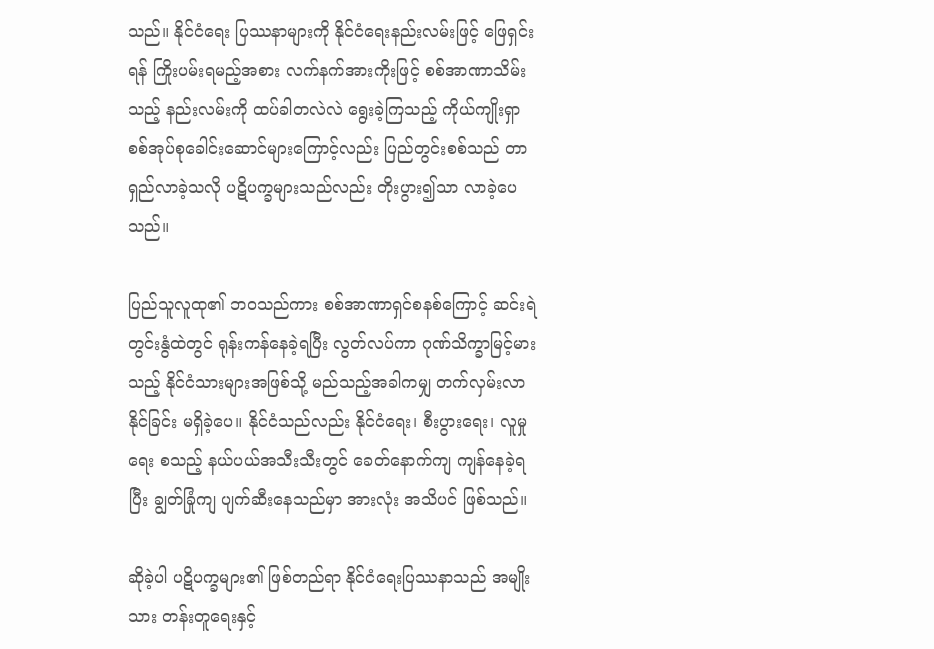သည်။ နိုင်ငံရေး ပြဿနာများကို နိုင်ငံရေးနည်းလမ်းဖြင့် ဖြေရှင်းရန် ကြိုးပမ်းရမည့်အစား လက်နက်အားကိုးဖြင့် စစ်အာဏာသိမ်းသည့် နည်းလမ်းကို ထပ်ခါတလဲလဲ ရွေးခဲ့ကြသည့် ကိုယ်ကျိုးရှာ စစ်အုပ်စုခေါင်းဆောင်များကြောင့်လည်း ပြည်တွင်းစစ်သည် တာရှည်လာခဲ့သလို ပဋိပက္ခများသည်လည်း တိုးပွား၍သာ လာခဲ့ပေသည်။

ပြည်သူလူထု၏ ဘဝသည်ကား စစ်အာဏာရှင်စနစ်ကြောင့် ဆင်းရဲတွင်းနွံထဲတွင် ရုန်းကန်နေခဲ့ရပြီး လွတ်လပ်ကာ ဂုဏ်သိက္ခာမြင့်မားသည့် နိုင်ငံသားများအဖြစ်သို့ မည်သည့်အခါကမျှ တက်လှမ်းလာနိုင်ခြင်း မရှိခဲ့ပေ။ နိုင်ငံသည်လည်း နိုင်ငံရေး၊ စီးပွားရေး၊ လူမှုရေး စသည့် နယ်ပယ်အသီးသီးတွင် ခေတ်နောက်ကျ ကျန်နေခဲ့ရပြီး ချွတ်ခြုံကျ ပျက်ဆီးနေသည်မှာ အားလုံး အသိပင် ဖြစ်သည်။

ဆိုခဲ့ပါ ပဋိပက္ခများ၏ ဖြစ်တည်ရာ နိုင်ငံရေးပြဿနာသည် အမျိုးသား တန်းတူရေးနှင့်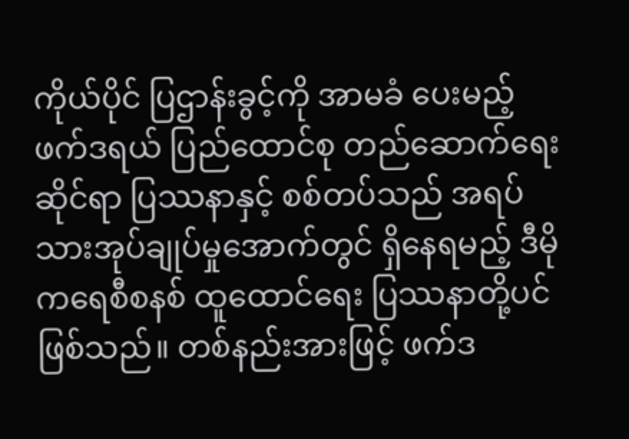ကိုယ်ပိုင် ပြဌာန်းခွင့်ကို အာမခံ ပေးမည့် ဖက်ဒရယ် ပြည်ထောင်စု တည်ဆောက်ရေး ဆိုင်ရာ ပြဿနာနှင့် စစ်တပ်သည် အရပ်သားအုပ်ချုပ်မှုအောက်တွင် ရှိနေရမည့် ဒီမိုကရေစီစနစ် ထူထောင်ရေး ပြဿနာတို့ပင် ဖြစ်သည်။ တစ်နည်းအားဖြင့် ဖက်ဒ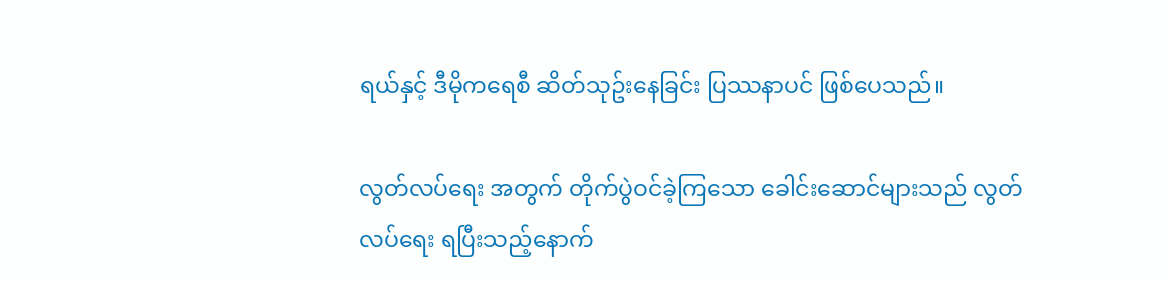ရယ်နှင့် ဒီမိုကရေစီ ဆိတ်သုဥ်းနေခြင်း ပြဿနာပင် ဖြစ်ပေသည်။

လွတ်လပ်ရေး အတွက် တိုက်ပွဲဝင်ခဲ့ကြသော ခေါင်းဆောင်များသည် လွတ်လပ်ရေး ရပြီးသည့်နောက်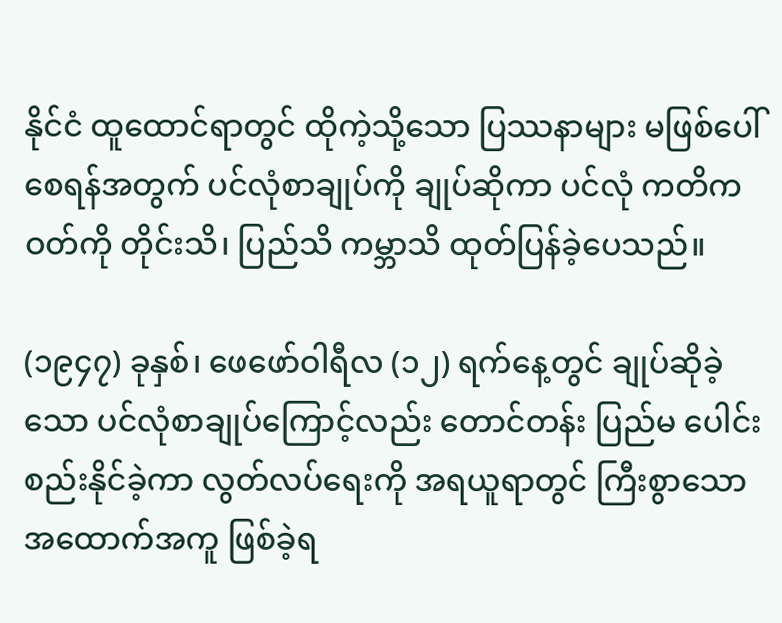နိုင်ငံ ထူထောင်ရာတွင် ထိုကဲ့သို့သော ပြဿနာများ မဖြစ်ပေါ် စေရန်အတွက် ပင်လုံစာချုပ်ကို ချုပ်ဆိုကာ ပင်လုံ ကတိကဝတ်ကို တိုင်းသိ၊ ပြည်သိ ကမ္ဘာသိ ထုတ်ပြန်ခဲ့ပေသည်။

(၁၉၄၇) ခုနှစ်၊ ဖေဖော်ဝါရီလ (၁၂) ရက်နေ့တွင် ချုပ်ဆိုခဲ့သော ပင်လုံစာချုပ်ကြောင့်လည်း တောင်တန်း ပြည်မ ပေါင်းစည်းနိုင်ခဲ့ကာ လွတ်လပ်ရေးကို အရယူရာတွင် ကြီးစွာသော အထောက်အကူ ဖြစ်ခဲ့ရ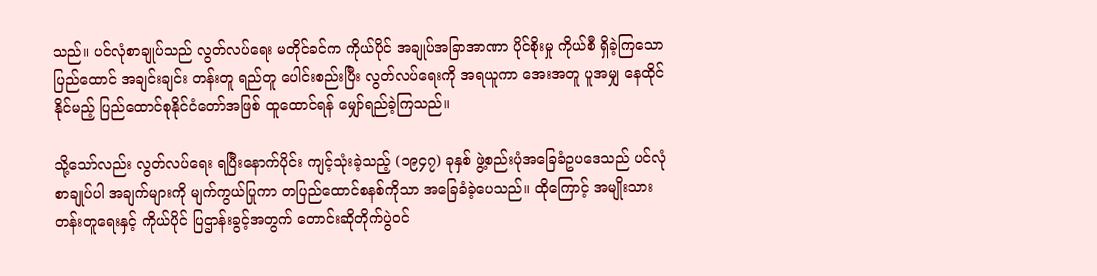သည်။ ပင်လုံစာချုပ်သည် လွတ်လပ်ရေး မတိုင်ခင်က ကိုယ်ပိုင် အချုပ်အခြာအာဏာ ပိုင်စိုးမှု ကိုယ်စီ ရှိခဲ့ကြသော ပြည်ထောင် အချင်းချင်း တန်းတူ ရည်တူ ပေါင်းစည်းပြီး လွတ်လပ်ရေးကို အရယူကာ အေးအတူ ပူအမျှ နေထိုင်နိုင်မည့် ပြည်ထောင်စုနိုင်ငံတော်အဖြစ် ထူထောင်ရန် မျှော်ရည်ခဲ့ကြသည်။

သို့သော်လည်း လွတ်လပ်ရေး ရပြီးနောက်ပိုင်း ကျင့်သုံးခဲ့သည့် (၁၉၄၇) ခုနှစ် ဖွဲ့စည်းပုံအခြေခံဥပဒေသည် ပင်လုံစာချုပ်ပါ အချက်များကို မျက်ကွယ်ပြုကာ တပြည်ထောင်စနစ်ကိုသာ အခြေခံခဲ့ပေသည်။ ထိုကြောင့် အမျိုးသားတန်းတူရေးနှင့် ကိုယ်ပိုင် ပြဌာန်းခွင့်အတွက် တောင်းဆိုတိုက်ပွဲဝင်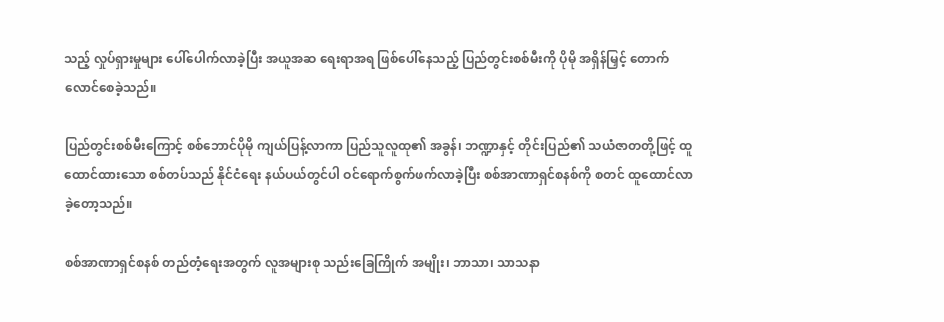သည့် လှုပ်ရှားမှုများ ပေါ်ပေါက်လာခဲ့ပြီး အယူအဆ ရေးရာအရ ဖြစ်ပေါ်နေသည့် ပြည်တွင်းစစ်မီးကို ပိုမို အရှိန်မြှင့် တောက်လောင်စေခဲ့သည်။

ပြည်တွင်းစစ်မီးကြောင့် စစ်ဘောင်ပိုမို ကျယ်ပြန့်လာကာ ပြည်သူလူထု၏ အခွန်၊ ဘဏ္ဍာနှင့် တိုင်းပြည်၏ သယံဇာတတို့ဖြင့် ထူထောင်ထားသော စစ်တပ်သည် နိုင်ငံရေး နယ်ပယ်တွင်ပါ ဝင်ရောက်စွက်ဖက်လာခဲ့ပြီး စစ်အာဏာရှင်စနစ်ကို စတင် ထူထောင်လာခဲ့တော့သည်။

စစ်အာဏာရှင်စနစ် တည်တံ့ရေးအတွက် လူအများစု သည်းခြေကြိုက် အမျိုး၊ ဘာသာ၊ သာသနာ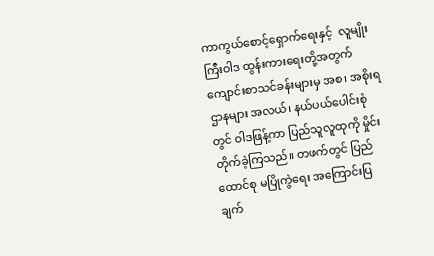ကာကွယ်စောင့်ရှောက်ရေးနှင့်  လူမျိုးကြီးဝါဒ ထွန်းကားရေးတို့အတွက် ကျောင်းစာသင်ခန်းများမှ အစ၊ အစိုးရဌာနများ အလယ်၊ နယ်ပယ်ပေါင်းစုံတွင် ဝါဒဖြန့်ကာ ပြည်သူလူထုကို မှိုင်းတိုက်ခဲ့ကြသည်။ တဖက်တွင် ပြည်ထောင်စု မပြိုကွဲရေး အကြောင်းပြချက်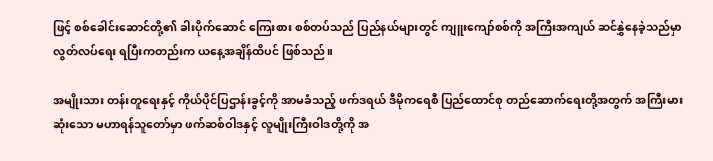ဖြင့် စစ်ခေါင်းဆောင်တို့၏ ခါးပိုက်ဆောင် ကြေးစား စစ်တပ်သည် ပြည်နယ်များတွင် ကျူးကျော်စစ်ကို အကြီးအကျယ် ဆင်နွှဲနေခဲ့သည်မှာ လွတ်လပ်ရေး ရပြီးကတည်းက ယနေ့အချိန်ထိပင် ဖြစ်သည်။

အမျိုးသား တန်းတူရေးနှင့် ကိုယ်ပိုင်ပြဌာန်းခွင့်ကို အာမခံသည့် ဖက်ဒရယ် ဒီမိုကရေစီ ပြည်ထောင်စု တည်ဆောက်ရေးတို့အတွက် အကြီးမားဆုံးသော မဟာရန်သူတော်မှာ ဖက်ဆစ်ဝါဒနှင့် လူမျိုးကြီးဝါဒတို့ကို အ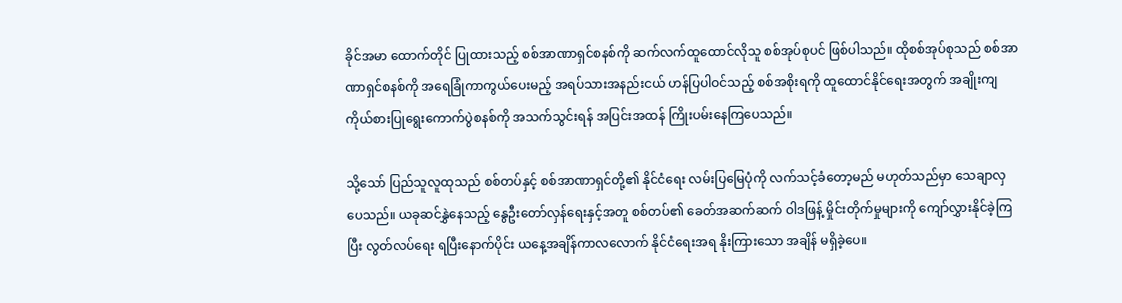ခိုင်အမာ ထောက်တိုင် ပြုထားသည့် စစ်အာဏာရှင်စနစ်ကို ဆက်လက်ထူထောင်လိုသူ စစ်အုပ်စုပင် ဖြစ်ပါသည်။ ထိုစစ်အုပ်စုသည် စစ်အာဏာရှင်စနစ်ကို အရေခြုံကာကွယ်ပေးမည့် အရပ်သားအနည်းငယ် ဟန်ပြပါဝင်သည့် စစ်အစိုးရကို ထူထောင်နိုင်ရေးအတွက် အချိုးကျ ကိုယ်စားပြုရွေးကောက်ပွဲစနစ်ကို အသက်သွင်းရန် အပြင်းအထန် ကြိုးပမ်းနေကြပေသည်။

သို့သော် ပြည်သူလူထုသည် စစ်တပ်နှင့် စစ်အာဏာရှင်တို့၏ နိုင်ငံရေး လမ်းပြမြေပုံကို လက်သင့်ခံတော့မည် မဟုတ်သည်မှာ သေချာလှပေသည်။ ယခုဆင်နွှဲနေသည့် နွေဦးတော်လှန်ရေးနှင့်အတူ စစ်တပ်၏ ခေတ်အဆက်ဆက် ဝါဒဖြန့် မှိုင်းတိုက်မှုများကို ကျော်လွှားနိုင်ခဲ့ကြပြီး လွတ်လပ်ရေး ရပြီးနောက်ပိုင်း ယနေ့အချိန်ကာလလောက် နိုင်ငံရေးအရ နိုးကြားသော အချိန် မရှိခဲ့ပေ။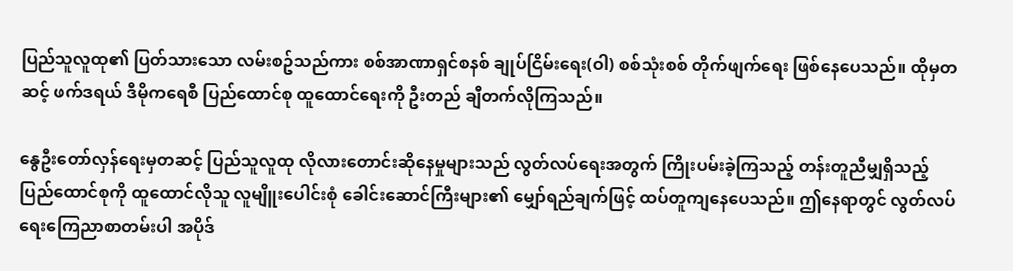ပြည်သူလူထု၏ ပြတ်သားသော လမ်းစဥ်သည်ကား စစ်အာဏာရှင်စနစ် ချုပ်ငြိမ်းရေး(ဝါ) စစ်သုံးစစ် တိုက်ဖျက်ရေး ဖြစ်နေပေသည်။ ထိုမှတဆင့် ဖက်ဒရယ် ဒီမိုကရေစီ ပြည်ထောင်စု ထူထောင်ရေးကို ဦးတည် ချီတက်လိုကြသည်။

နွေဦးတော်လှန်ရေးမှတဆင့် ပြည်သူလူထု လိုလားတောင်းဆိုနေမှုများသည် လွတ်လပ်ရေးအတွက် ကြိုးပမ်းခဲ့ကြသည့် တန်းတူညီမျှရှိသည့် ပြည်ထောင်စုကို ထူထောင်လိုသူ လူမျိူးပေါင်းစုံ ခေါင်းဆောင်ကြီးများ၏ မျှော်ရည်ချက်ဖြင့် ထပ်တူကျနေပေသည်။ ဤနေရာတွင် လွတ်လပ်ရေးကြေညာစာတမ်းပါ အပိုဒ်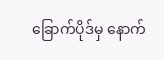ခြောက်ပိုဒ်မှ နောက်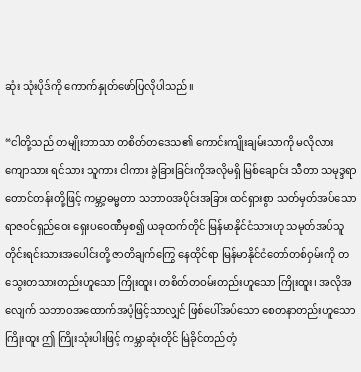ဆုံး သုံးပိုဒ်ကို ကောက်နှုတ်ဖော်ပြလိုပါသည်။

“ငါတို့သည် တမျိုးဘာသာ တစိတ်တဒေသ၏ ကောင်းကျိုးချမ်းသာကို မလိုလား ကျောသား ရင်သား သူကား ငါကား ခွဲခြားခြင်းကိုအလိုမရှိ မြစ်ချောင်း သီတာ သမုဒ္ဒရာ တောင်တန်းတို့ဖြင့် ကမ္ဘာ့ဓမ္မတာ သဘာဝအပိုင်းအခြား ထင်ရှားစွာ သတ်မှတ်အပ်သော ရာဇဝင်ရှည်ဝေး ရှေးပဝေဏီမှစ၍ ယခုထက်တိုင် မြန်မာနိုင်ငံသားဟု သမုတ်အပ်သူ တိုင်းရင်းသားအပေါင်းတို့ ဇာတိချက်ကြွေ နေထိုင်ရာ မြန်မာနိုင်ငံတော်တစ်ဝှမ်းကို တသွေးတသားတည်းဟူသော ကြိုးထူး၊ တစိတ်တဝမ်းတည်းဟူသော ကြိုးထူး၊ အလိုအလျေက် သဘာဝအထောက်အပံ့ဖြင့်သာလျှင် ဖြစ်ပေါ်အပ်သော စေတနာတည်းဟူသော ကြိုးထူး ဤ ကြိုးသုံးပါးဖြင့် ကမ္ဘာဆုံးတိုင် မြဲခိုင်တည်တံ့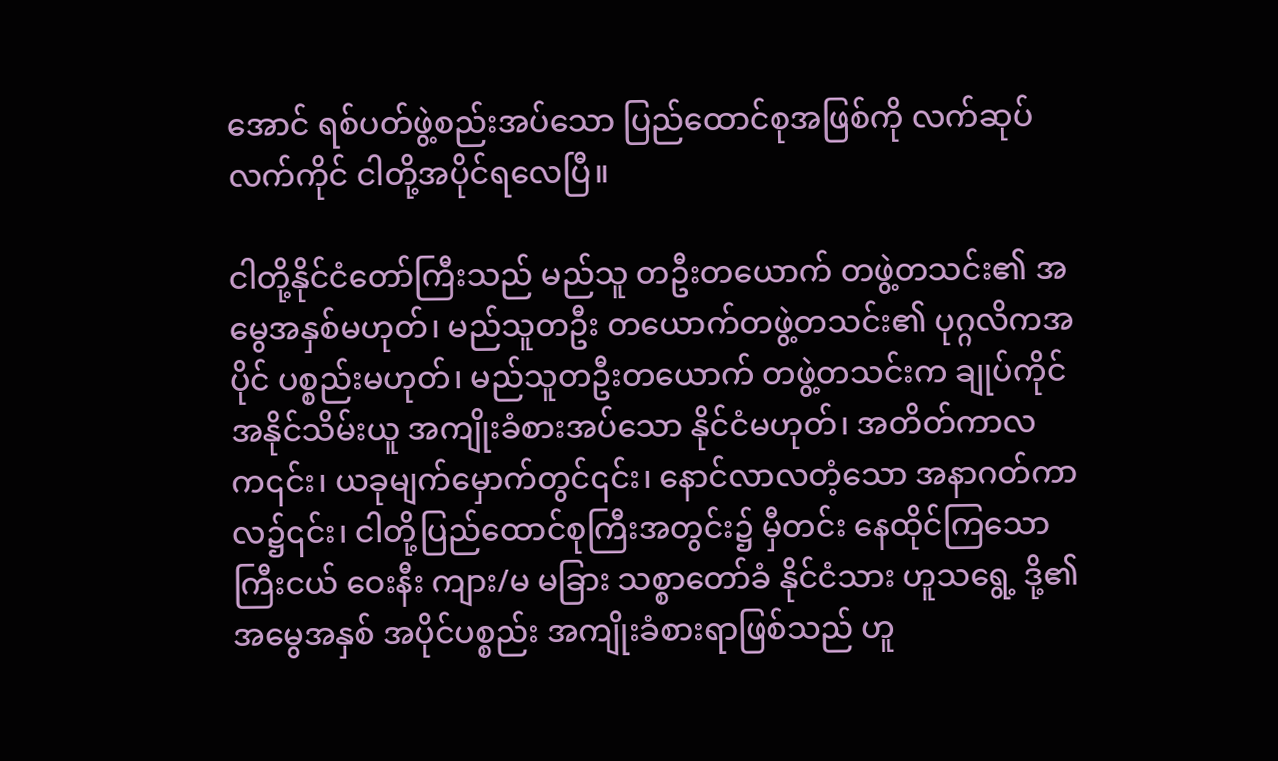အောင် ရစ်ပတ်ဖွဲ့စည်းအပ်သော ပြည်ထောင်စုအဖြစ်ကို လက်ဆုပ် လက်ကိုင် ငါတို့အပိုင်ရလေပြီ။

ငါတို့နိုင်ငံတော်ကြီးသည် မည်သူ တဦးတယောက် တဖွဲ့တသင်း၏ အမွေအနှစ်မဟုတ်၊ မည်သူတဦး တယောက်တဖွဲ့တသင်း၏ ပုဂ္ဂလိကအပိုင် ပစ္စည်းမဟုတ်၊ မည်သူတဦးတယောက် တဖွဲ့တသင်းက ချုပ်ကိုင်အနိုင်သိမ်းယူ အကျိုးခံစားအပ်သော နိုင်ငံမဟုတ်၊ အတိတ်ကာလက၎င်း၊ ယခုမျက်မှောက်တွင်၎င်း၊ နောင်လာလတံ့သော အနာဂတ်ကာလ၌၎င်း၊ ငါတို့ပြည်ထောင်စုကြီးအတွင်း၌ မှီတင်း နေထိုင်ကြသော ကြီးငယ် ဝေးနီး ကျား/မ မခြား သစ္စာတော်ခံ နိုင်ငံသား ဟူသရွေ့ ဒို့၏အမွေအနှစ် အပိုင်ပစ္စည်း အကျိုးခံစားရာဖြစ်သည် ဟူ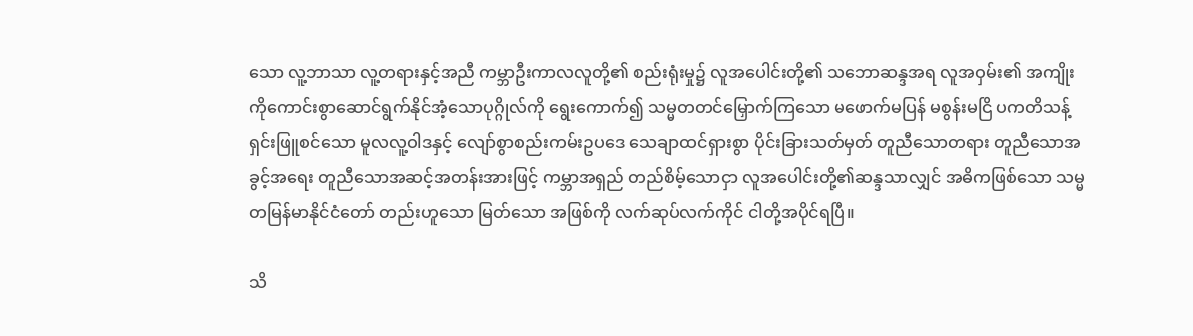သော လူ့ဘာသာ လူ့တရားနှင့်အညီ ကမ္ဘာဦးကာလလူတို့၏ စည်းရုံးမှု၌ လူအပေါင်းတို့၏ သဘောဆန္ဒအရ လူအဝှမ်း၏ အကျိုးကိုကောင်းစွာဆောင်ရွက်နိုင်အံ့သောပုဂ္ဂိုလ်ကို ရွေးကောက်၍ သမ္မတတင်မြှောက်ကြသော မဖောက်မပြန် မစွန်းမငြိ ပကတိသန့်ရှင်းဖြူစင်သော မူလလူ့ဝါဒနှင့် လျော်စွာစည်းကမ်းဥပဒေ သေချာထင်ရှားစွာ ပိုင်းခြားသတ်မှတ် တူညီသောတရား တူညီသောအခွင့်အရေး တူညီသောအဆင့်အတန်းအားဖြင့် ကမ္ဘာအရှည် တည်စိမ့်သောငှာ လူအပေါင်းတို့၏ဆန္ဒသာလျှင် အဓိကဖြစ်သော သမ္မတမြန်မာနိုင်ငံတော် တည်းဟူသော မြတ်သော အဖြစ်ကို လက်ဆုပ်လက်ကိုင် ငါတို့အပိုင်ရပြီ။

သိ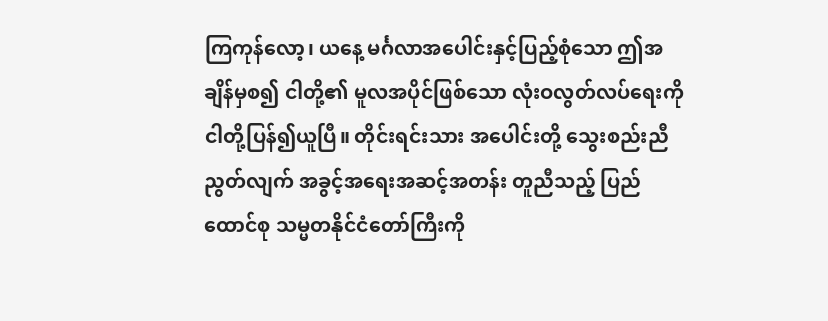ကြကုန်လော့၊ ယနေ့ မင်္ဂလာအပေါင်းနှင့်ပြည့်စုံသော ဤအချိန်မှစ၍ ငါတို့၏ မူလအပိုင်ဖြစ်သော လုံးဝလွတ်လပ်ရေးကို ငါတို့ပြန်၍ယူပြီ။ တိုင်းရင်းသား အပေါင်းတို့ သွေးစည်းညီညွတ်လျက် အခွင့်အရေးအဆင့်အတန်း တူညီသည့် ပြည်ထောင်စု သမ္မတနိုင်ငံတော်ကြီးကို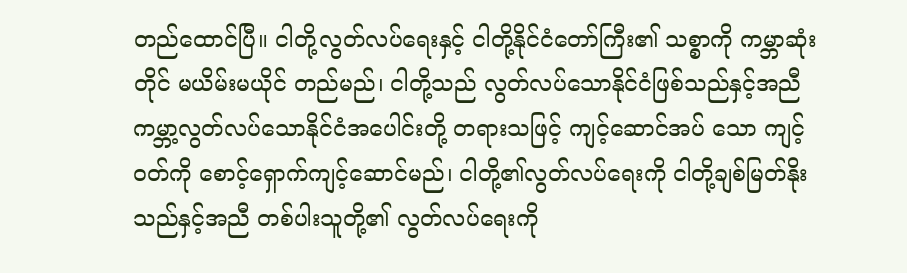တည်ထောင်ပြီ။ ငါတို့လွတ်လပ်ရေးနှင့် ငါတို့နိုင်ငံတော်ကြီး၏ သစ္စာကို ကမ္ဘာဆုံးတိုင် မယိမ်းမယိုင် တည်မည်၊ ငါတို့သည် လွတ်လပ်သောနိုင်ငံဖြစ်သည်နှင့်အညီ ကမ္ဘာ့လွတ်လပ်သောနိုင်ငံအပေါင်းတို့ တရားသဖြင့် ကျင့်ဆောင်အပ် သော ကျင့်ဝတ်ကို စောင့်ရှောက်ကျင့်ဆောင်မည်၊ ငါတို့၏လွတ်လပ်ရေးကို ငါတို့ချစ်မြတ်နိုးသည်နှင့်အညီ တစ်ပါးသူတို့၏ လွတ်လပ်ရေးကို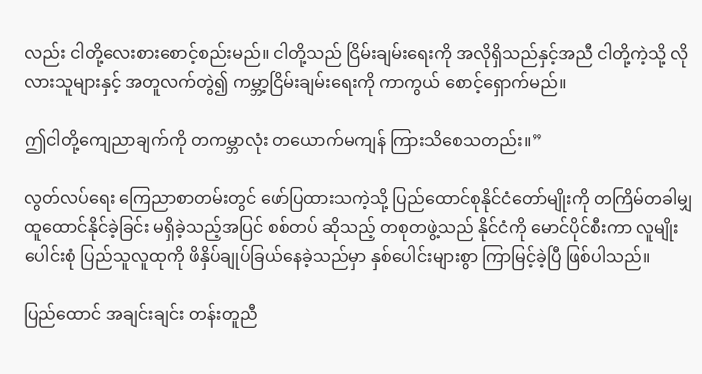လည်း ငါတို့လေးစားစောင့်စည်းမည်။ ငါတို့သည် ငြိမ်းချမ်းရေးကို အလိုရှိသည်နှင့်အညီ ငါတို့ကဲ့သို့ လိုလားသူများနှင့် အတူလက်တွဲ၍ ကမ္ဘာ့ငြိမ်းချမ်းရေးကို ကာကွယ် စောင့်ရှောက်မည်။

ဤငါတို့ကျေညာချက်ကို တကမ္ဘာလုံး တယောက်မကျန် ကြားသိစေသတည်း။”

လွတ်လပ်ရေး ကြေညာစာတမ်းတွင် ဖော်ပြထားသကဲ့သို့ ပြည်ထောင်စုနိုင်ငံတော်မျိုးကို တကြိမ်တခါမျှ ထူထောင်နိုင်ခဲ့ခြင်း မရှိခဲ့သည့်အပြင် စစ်တပ် ဆိုသည့် တစုတဖွဲ့သည် နိုင်ငံကို မောင်ပိုင်စီးကာ လူမျိုးပေါင်းစုံ ပြည်သူလူထုကို ဖိနှိပ်ချုပ်ခြယ်နေခဲ့သည်မှာ နှစ်ပေါင်းများစွာ ကြာမြင့်ခဲ့ပြီ ဖြစ်ပါသည်။

ပြည်ထောင် အချင်းချင်း တန်းတူညီ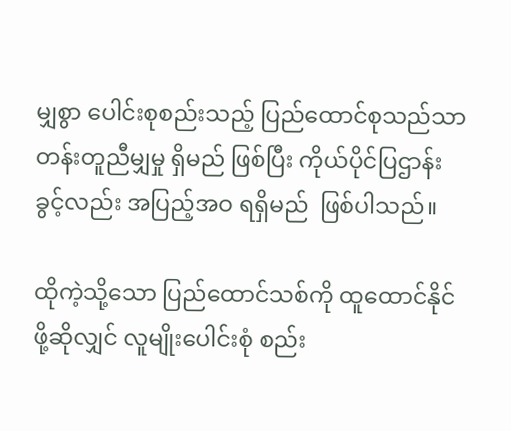မျှစွာ ပေါင်းစုစည်းသည့် ပြည်ထောင်စုသည်သာ တန်းတူညီမျှမှု ရှိမည် ဖြစ်ပြီး ကိုယ်ပိုင်ပြဌာန်းခွင့်လည်း အပြည့်အဝ ရရှိမည်  ဖြစ်ပါသည်။

ထိုကဲ့သို့သော ပြည်ထောင်သစ်ကို ထူထောင်နိုင်ဖို့ဆိုလျှင် လူမျိုးပေါင်းစုံ စည်း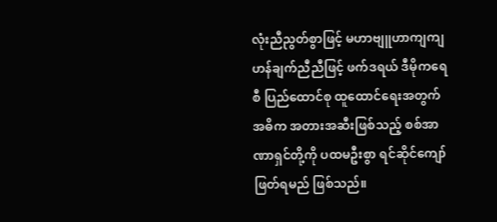လုံးညီညွတ်စွာဖြင့် မဟာဗျူဟာကျကျ ဟန်ချက်ညီညီဖြင့် ဖက်ဒရယ် ဒီမိုကရေစီ ပြည်ထောင်စု ထူထောင်ရေးအတွက် အဓိက အတားအဆီးဖြစ်သည့် စစ်အာဏာရှင်တို့ကို ပထမဦးစွာ ရင်ဆိုင်ကျော်ဖြတ်ရမည် ဖြစ်သည်။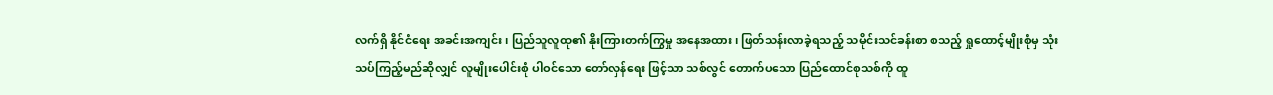လက်ရှိ နိုင်ငံရေး အခင်းအကျင်း၊ ပြည်သူလူထု၏ နိုးကြားတက်ကြွမှု အနေအထား၊ ဖြတ်သန်းလာခဲ့ရသည့် သမိုင်းသင်ခန်းစာ စသည့် ရှုထောင့်မျိုးစုံမှ သုံးသပ်ကြည့်မည်ဆိုလျှင် လူမျိုးပေါင်းစုံ ပါဝင်သော တော်လှန်ရေး ဖြင့်သာ သစ်လွင် တောက်ပသော ပြည်ထောင်စုသစ်ကို ထူ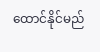ထောင်နိုင်မည်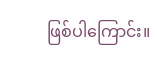ဖြစ်ပါကြောင်း။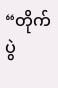“တိုက်ပွဲ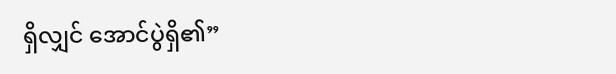ရှိလျှင် အောင်ပွဲရှိ၏”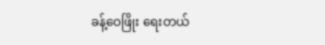ခန့်ဝေဖြိုး ရေးတယ်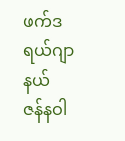ဖက်ဒရယ်ဂျာနယ်
ဇန်နဝါ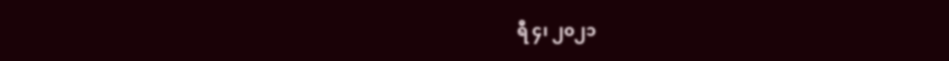ရီ ၄၊ ၂၀၂၁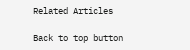Related Articles

Back to top button